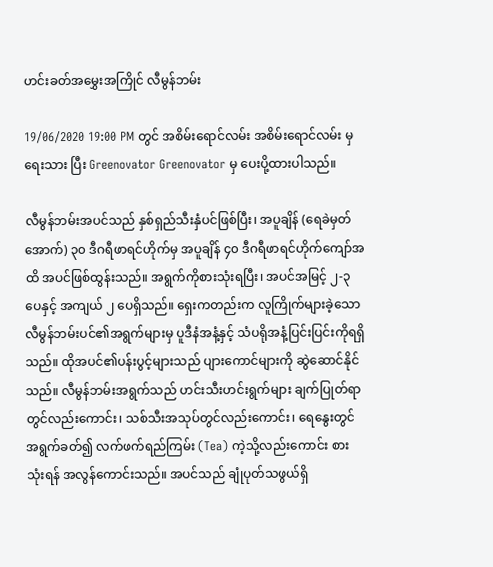ဟင်းခတ်အမွှေးအကြိုင် လီမွန်ဘမ်း

19/06/2020 19:00 PM တွင် အစိမ်းရောင်လမ်း အစိမ်းရောင်လမ်း မှ ရေးသား ပြီး Greenovator Greenovator မှ ပေးပို့ထားပါသည်။

လီမွန်ဘမ်းအပင်သည် နှစ်ရှည်သီးနှံပင်ဖြစ်ပြီး၊ အပူချိန် (ရေခဲမှတ်အောက်) ၃၀ ဒီဂရီဖာရင်ဟိုက်မှ အပူချိန် ၄၀ ဒီဂရီဖာရင်ဟိုက်ကျော်အထိ အပင်ဖြစ်ထွန်းသည်။ အရွက်ကိုစားသုံးရပြီး၊ အပင်အမြင့် ၂-၃ ပေနှင့် အကျယ် ၂ ပေရှိသည်။ ရှေးကတည်းက လူကြိုက်များခဲ့သော လီမွန်ဘမ်းပင်၏အရွက်များမှ ပူဒီနံအနံ့နှင့် သံပရိုအနံ့ပြင်းပြင်းကိုရရှိသည်။ ထိုအပင်၏ပန်းပွင့်များသည် ပျားကောင်များကို ဆွဲဆောင်နိုင်သည်။ လီမွန်ဘမ်းအရွက်သည် ဟင်းသီးဟင်းရွက်များ ချက်ပြုတ်ရာတွင်လည်းကောင်း၊ သစ်သီးအသုပ်တွင်လည်းကောင်း၊ ရေနွေးတွင်အရွက်ခတ်၍ လက်ဖက်ရည်ကြမ်း (Tea) ကဲ့သို့လည်းကောင်း စားသုံးရန် အလွန်ကောင်းသည်။ အပင်သည် ချုံပုတ်သဖွယ်ရှိ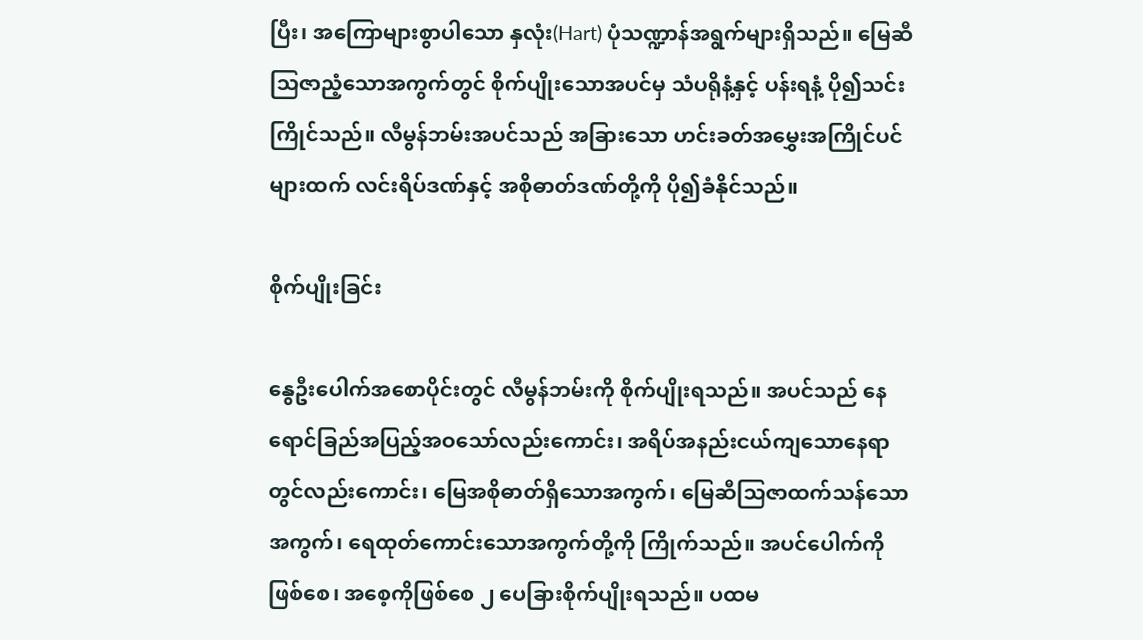ပြီး၊ အကြောများစွာပါသော နှလုံး(Hart) ပုံသဏ္ဍာန်အရွက်များရှိသည်။ မြေဆီသြဇာညံ့သောအကွက်တွင် စိုက်ပျိုးသောအပင်မှ သံပရိုနံ့နှင့် ပန်းရနံ့ ပို၍သင်းကြိုင်သည်။ လီမွန်ဘမ်းအပင်သည် အခြားသော ဟင်းခတ်အမွှေးအကြိုင်ပင်များထက် လင်းရိပ်ဒဏ်နှင့် အစိုဓာတ်ဒဏ်တို့ကို ပို၍ခံနိုင်သည်။

စိုက်ပျိုးခြင်း

နွေဦးပေါက်အစောပိုင်းတွင် လီမွန်ဘမ်းကို စိုက်ပျိုးရသည်။ အပင်သည် နေရောင်ခြည်အပြည့်အဝသော်လည်းကောင်း၊ အရိပ်အနည်းငယ်ကျသောနေရာတွင်လည်းကောင်း၊ မြေအစိုဓာတ်ရှိသောအကွက်၊ မြေဆီသြဇာထက်သန်သောအကွက်၊ ရေထုတ်ကောင်းသောအကွက်တို့ကို ကြိုက်သည်။ အပင်ပေါက်ကိုဖြစ်စေ၊ အစေ့ကိုဖြစ်စေ ၂ ပေခြားစိုက်ပျိုးရသည်။ ပထမ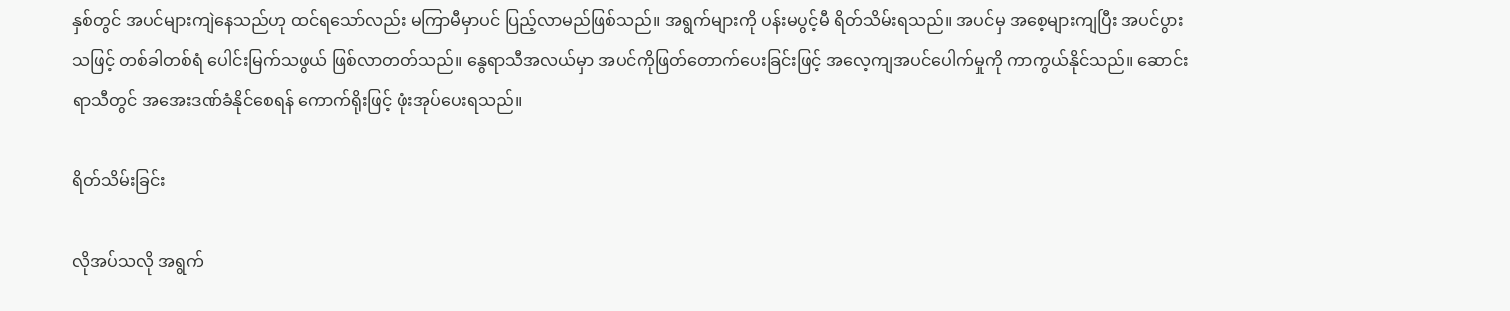နှစ်တွင် အပင်များကျဲနေသည်ဟု ထင်ရသော်လည်း မကြာမီမှာပင် ပြည့်လာမည်ဖြစ်သည်။ အရွက်များကို ပန်းမပွင့်မီ ရိတ်သိမ်းရသည်။ အပင်မှ အစေ့များကျပြီး အပင်ပွားသဖြင့် တစ်ခါတစ်ရံ ပေါင်းမြက်သဖွယ် ဖြစ်လာတတ်သည်။ နွေရာသီအလယ်မှာ အပင်ကိုဖြတ်တောက်ပေးခြင်းဖြင့် အလေ့ကျအပင်ပေါက်မှုကို ကာကွယ်နိုင်သည်။ ဆောင်းရာသီတွင် အအေးဒဏ်ခံနိုင်စေရန် ကောက်ရိုးဖြင့် ဖုံးအုပ်ပေးရသည်။

ရိတ်သိမ်းခြင်း

လိုအပ်သလို အရွက်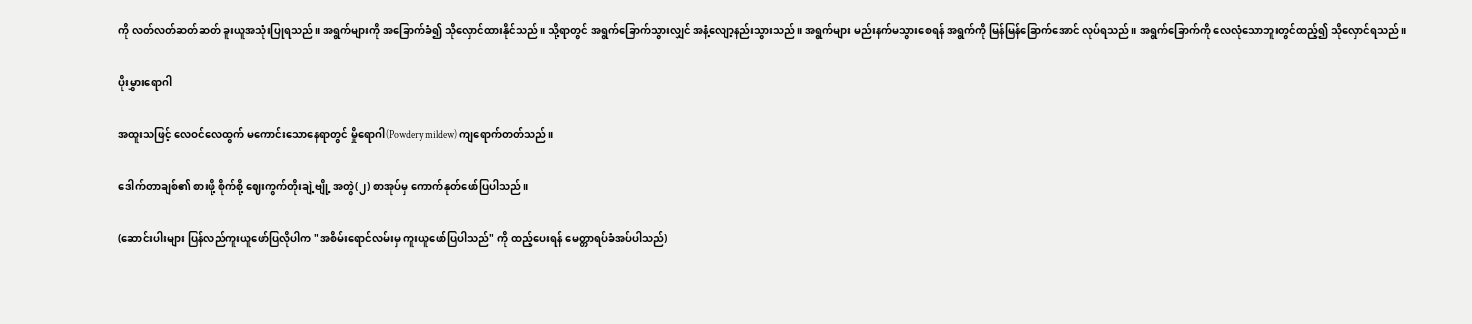ကို လတ်လတ်ဆတ်ဆတ် ခူးယူအသုံးပြုရသည်။ အရွက်များကို အခြောက်ခံ၍ သိုလှောင်ထားနိုင်သည်။ သို့ရာတွင် အရွက်ခြောက်သွားလျှင် အနံ့လျော့နည်းသွားသည်။ အရွက်များ မည်းနက်မသွားစေရန် အရွက်ကို မြန်မြန်ခြောက်အောင် လုပ်ရသည်။ အရွက်ခြောက်ကို လေလုံသောဘူးတွင်ထည့်၍ သိုလှောင်ရသည်။

ပိုးမွှားရောဂါ

အထူးသဖြင့် လေဝင်လေထွက် မကောင်းသောနေရာတွင် မှိုရောဂါ(Powdery mildew) ကျရောက်တတ်သည်။

ဒေါက်တာချစ်၏ စားဖို့ စိုက်စို့ ဈေးကွက်တိုးချဲ့ဗျို့ အတွဲ(၂) စာအုပ်မှ ကောက်နုတ်ဖော်ပြပါသည်။

(ဆောင်းပါးများ ပြန်လည်ကူးယူဖော်ပြလိုပါက "အစိမ်းရောင်လမ်းမှ ကူးယူဖော်ပြပါသည်" ကို ထည့်ပေးရန် မေတ္တာရပ်ခံအပ်ပါသည်)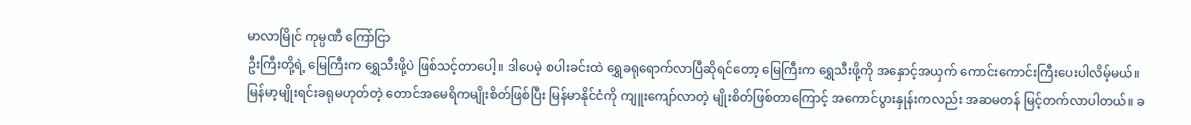မာလာမြိုင် ကုမ္ပဏီ ကြော်ငြာ
ဦးကြီးတို့ရဲ့ မြေကြီးက ရွှေသီးဖို့ပဲ ဖြစ်သင့်တာပေါ့။ ဒါပေမဲ့ စပါးခင်းထဲ ရွှေခရုရောက်လာပြီဆိုရင်တော့ မြေကြီးက ရွှေသီးဖို့ကို အနှောင့်အယှက် ကောင်းကောင်းကြီးပေးပါလိမ့်မယ်။ မြန်မာ့မျိုးရင်းခရုမဟုတ်တဲ့ တောင်အမေရိကမျိုးစိတ်ဖြစ်ပြီး မြန်မာနိုင်ငံကို ကျူးကျော်လာတဲ့ မျိုးစိတ်ဖြစ်တာကြောင့် အကောင်ပွားနှုန်းကလည်း အဆမတန် မြင့်တက်လာပါတယ်။ ခ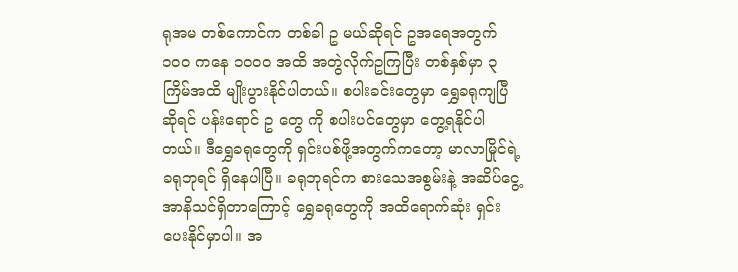ရုအမ တစ်ကောင်က တစ်ခါ ဥ မယ်ဆိုရင် ဥအရေအတွက် ၁၀၀ ကနေ ၁၀၀၀ အထိ အတွဲလိုက်ဥကြပြီး တစ်နှစ်မှာ ၃ ကြိမ်အထိ မျိုးပွားနိုင်ပါတယ်။ စပါးခင်းတွေမှာ ရွှေခရုကျပြီဆိုရင် ပန်းရောင် ဥ တွေ ကို စပါးပင်တွေမှာ တွေ့ရနိုင်ပါတယ်။ ဒီရွှေခရုတွေကို ရှင်းပစ်ဖို့အတွက်ကတော့ မာလာမြိုင်ရဲ့ ခရုဘုရင် ရှိနေပါပြီ။ ခရုဘုရင်က စားသေအစွမ်းနဲ့ အဆိပ်ငွေ့အာနိသင်ရှိတာကြောင့် ရွှေခရုတွေကို အထိရောက်ဆုံး ရှင်းပေးနိုင်မှာပါ။ အ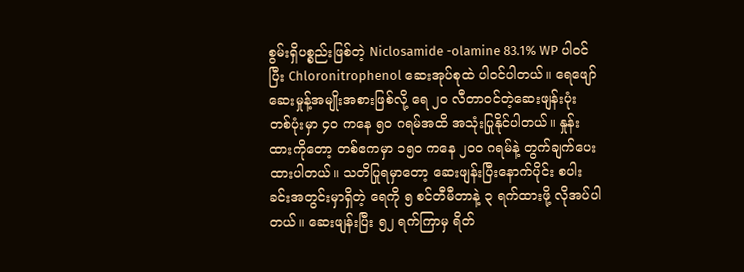စွမ်းရှိပစ္စည်းဖြစ်တဲ့ Niclosamide -olamine 83.1% WP ပါဝင်ပြီး Chloronitrophenol ဆေးအုပ်စုထဲ ပါဝင်ပါတယ်။ ရေဖျော်ဆေးမှုန့်အမျိုးအစားဖြစ်လို့ ရေ ၂၀ လီတာဝင်တဲ့ဆေးဖျန်းပုံး တစ်ပုံးမှာ ၄၀ ကနေ ၅၀ ဂရမ်အထိ အသုံးပြုနိုင်ပါတယ်။ နှုန်းထားကိုတော့ တစ်ဧကမှာ ၁၅၀ ကနေ ၂၀၀ ဂရမ်နဲ့ တွက်ချက်ပေးထားပါတယ်။ သတိပြုရမှာတော့ ဆေးဖျန်းပြီးနောက်ပိုင်း စပါးခင်းအတွင်းမှာရှိတဲ့ ရေကို ၅ စင်တီမီတာနဲ့ ၃ ရက်ထားဖို့ လိုအပ်ပါတယ်။ ဆေးဖျန်းပြီး ၅၂ ရက်ကြာမှ ရိတ်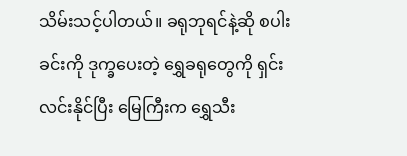သိမ်းသင့်ပါတယ်။ ခရုဘုရင်နဲ့ဆို စပါးခင်းကို ဒုက္ခပေးတဲ့ ရွှေခရုတွေကို ရှင်းလင်းနိုင်ပြီး မြေကြီးက ရွှေသီး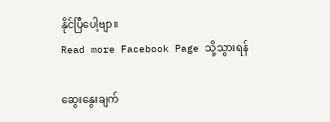နိုင်ပြီပေါ့ဗျာ။
Read more Facebook Page သို့သွားရန်

ဆွေးနွေးချက်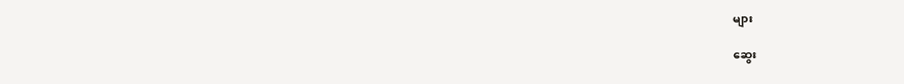များ

ဆွေး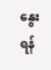နွေးရန်